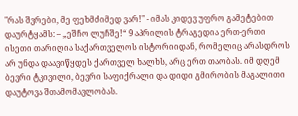"რას შვრები, მე ფეხმძიმედ ვარ!" - იმას კიდევ უფრო გამეტებით დაურტყამს: – „ეშჩო ლუჩშე!“ 9 აპრილის ტრაგედია ერთ-ერთი ისეთი თარიღია საქართველოს ისტორიიდან, რომელიც არასდროს არ უნდა დაავიწყდეს ქართველ ხალხს, არც ერთ თაობას. იმ დღემ ბევრი ტკივილი, ბევრი საფიქრალი და დიდი გმირობის მაგალითი დაუტოვა შთამომავლობას.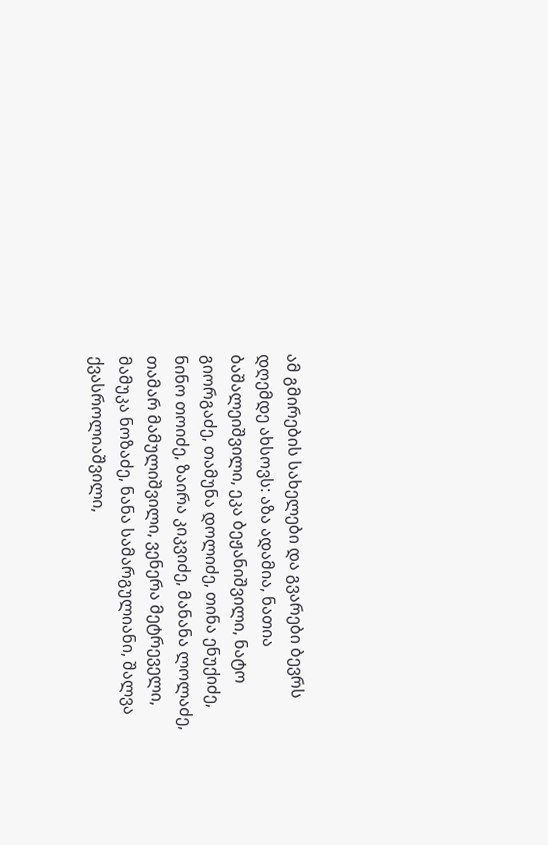ამ გმირების სახელები და გვარები ბევრს დღემდე ახსოვს: აზა ადამია, ნათია ბაშალეიშვილი, ეკა ბეჟანიშვილი, ნატო გიორგაძე, თამუნა დოლიძე, თინა ენუქიძე, ნინო თოიძე, ზაირა კიკვიძე, მანანა ლოლაძე, თამარ მამულიშვილი, ვენერა მეტრეველი, მამუკა ნოზაძე, ნანა სამარგულიანი, შალვა ქვასროლიაშვილი,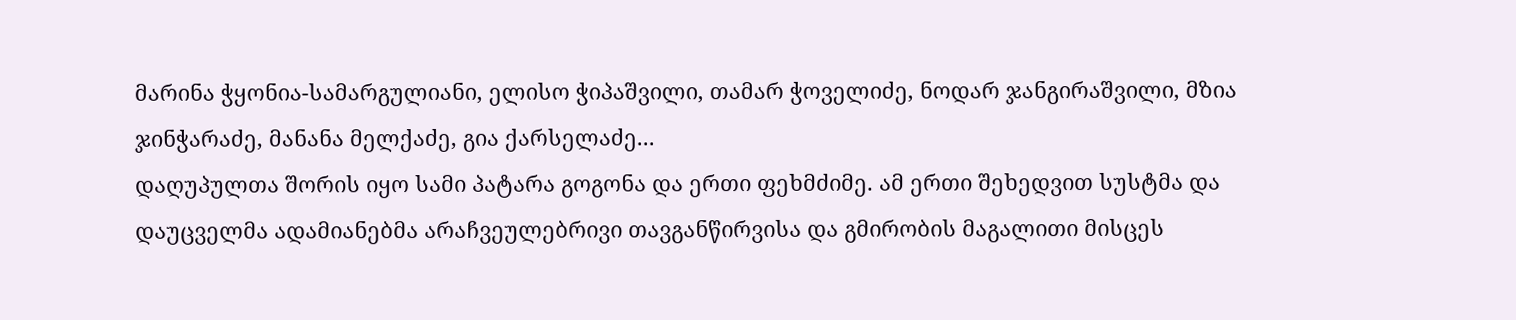მარინა ჭყონია-სამარგულიანი, ელისო ჭიპაშვილი, თამარ ჭოველიძე, ნოდარ ჯანგირაშვილი, მზია ჯინჭარაძე, მანანა მელქაძე, გია ქარსელაძე...
დაღუპულთა შორის იყო სამი პატარა გოგონა და ერთი ფეხმძიმე. ამ ერთი შეხედვით სუსტმა და დაუცველმა ადამიანებმა არაჩვეულებრივი თავგანწირვისა და გმირობის მაგალითი მისცეს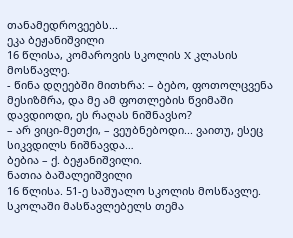თანამედროვეებს...
ეკა ბეჟანიშვილი
16 წლისა, კომაროვის სკოლის X კლასის მოსწავლე.
- წინა დღეებში მითხრა: – ბებო, ფოთოლცვენა მესიზმრა, და მე ამ ფოთლების წვიმაში დავდიოდი, ეს რაღას ნიშნავსო?
– არ ვიცი-მეთქი, – ვეუბნებოდი... ვაითუ, ესეც სიკვდილს ნიშნავდა…
ბებია – ქ. ბეჟანიშვილი.
ნათია ბაშალეიშვილი
16 წლისა. 51-ე საშუალო სკოლის მოსწავლე.
სკოლაში მასწავლებელს თემა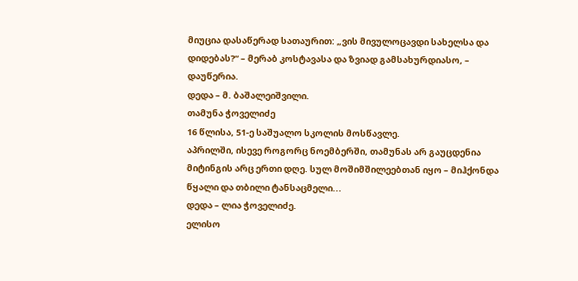მიუცია დასაწერად სათაურით: „ვის მივულოცავდი სახელსა და დიდებას?“ – მერაბ კოსტავასა და ზვიად გამსახურდიასო, – დაუწერია.
დედა – მ. ბაშალეიშვილი.
თამუნა ჭოველიძე
16 წლისა, 51-ე საშუალო სკოლის მოსწავლე.
აპრილში, ისევე როგორც ნოემბერში, თამუნას არ გაუცდენია მიტინგის არც ერთი დღე. სულ მოშიმშილეებთან იყო – მიჰქონდა წყალი და თბილი ტანსაცმელი...
დედა – ლია ჭოველიძე.
ელისო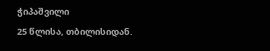ჭიპაშვილი
25 წლისა, თბილისიდან.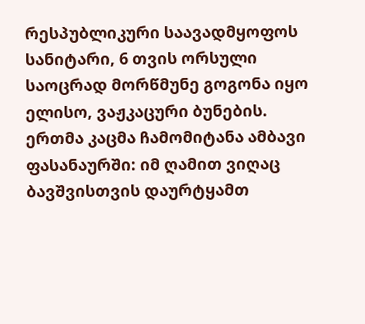რესპუბლიკური საავადმყოფოს სანიტარი, 6 თვის ორსული
საოცრად მორწმუნე გოგონა იყო ელისო, ვაჟკაცური ბუნების.
ერთმა კაცმა ჩამომიტანა ამბავი ფასანაურში: იმ ღამით ვიღაც ბავშვისთვის დაურტყამთ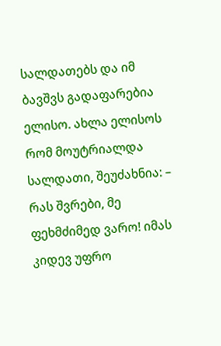სალდათებს და იმ ბავშვს გადაფარებია ელისო. ახლა ელისოს რომ მოუტრიალდა სალდათი, შეუძახნია: – რას შვრები, მე ფეხმძიმედ ვარო! იმას კიდევ უფრო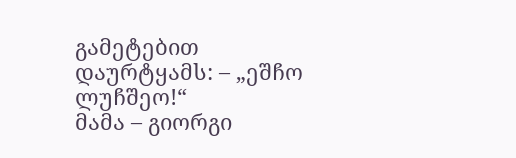გამეტებით დაურტყამს: – „ეშჩო ლუჩშეო!“
მამა – გიორგი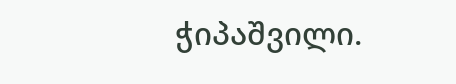ჭიპაშვილი.